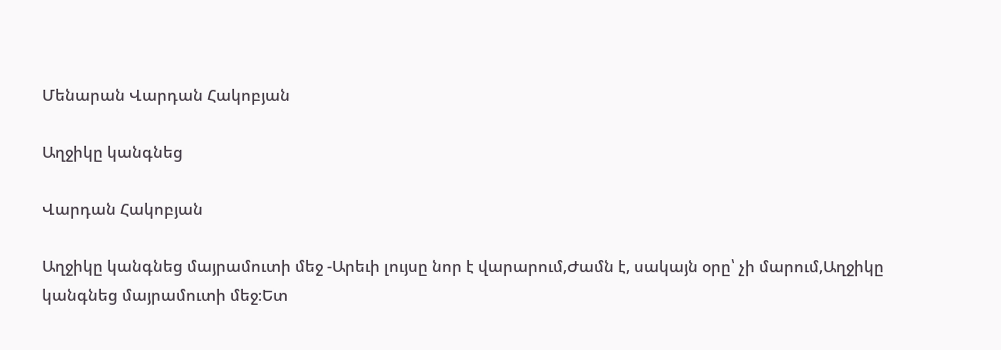Մենարան Վարդան Հակոբյան

Աղջիկը կանգնեց

Վարդան Հակոբյան

Աղջիկը կանգնեց մայրամուտի մեջ -Արեւի լույսը նոր է վարարում,Ժամն է, սակայն օրը՝ չի մարում,Աղջիկը կանգնեց մայրամուտի մեջ։Ետ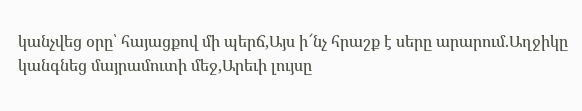կանչվեց օրը՝ հայացքով մի պերճ,Այս ի՜նչ հրաշք է սերը արարում.Աղջիկը կանգնեց մայրամուտի մեջ,Արեւի լույսը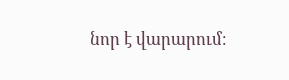նոր է վարարում։